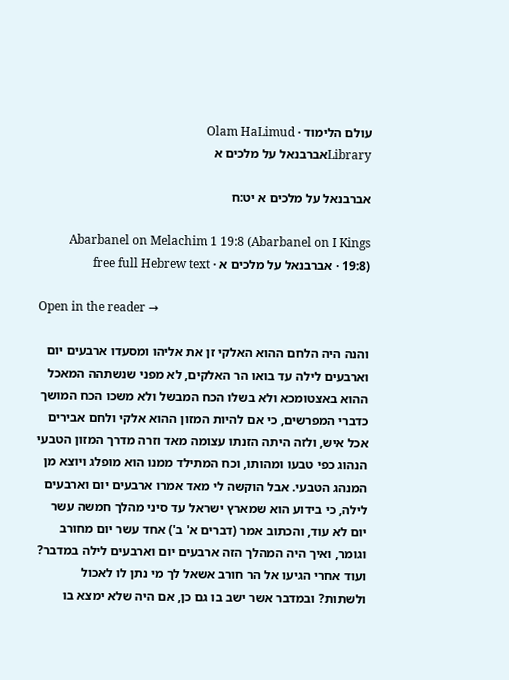עולם הלימוד · Olam HaLimud
Libraryאברבנאל על מלכים א

אברבנאל על מלכים א יט:ח

Abarbanel on Melachim 1 19:8 (Abarbanel on I Kings 19:8) · אברבנאל על מלכים א · free full Hebrew text

Open in the reader →

והנה היה הלחם ההוא האלקי זן את אליהו ומסעדו ארבעים יום וארבעים לילה עד בואו הר האלקים, לא מפני שנשתהה המאכל ההוא באצטומכא ולא בשלו הכח המבשל ולא משכו הכח המושך כדברי המפרשים, כי אם להיות המזון ההוא אלקי ולחם אבירים אכל איש, ולזה היתה הזנתו עצומה מאד וזרה מדרך המזון הטבעי הנהוג כפי טבעו ומהותו, וכח המתילד ממנו הוא מופלג ויוצא מן המנהג הטבעי. אבל הוקשה לי מאד אמרו ארבעים יום וארבעים לילה, כי בידוע הוא שמארץ ישראל עד סיני מהלך חמשה עשר יום לא עוד, והכתוב אמר (דברים א' ב') אחד עשר יום מחורב וגומר, ואיך היה המהלך הזה ארבעים יום וארבעים לילה במדבר? ועוד אחרי הגיעו אל הר חורב אשאל לך מי נתן לו לאכול ולשתות? ובמדבר אשר ישב בו גם כן, אם היה שלא ימצא בו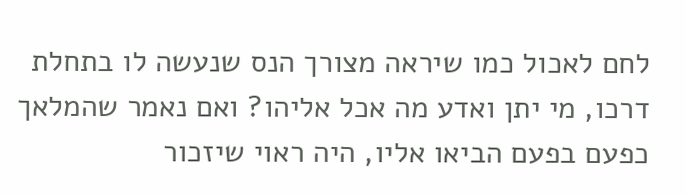לחם לאכול כמו שיראה מצורך הנס שנעשה לו בתחלת דרכו, מי יתן ואדע מה אכל אליהו? ואם נאמר שהמלאך כפעם בפעם הביאו אליו, היה ראוי שיזכור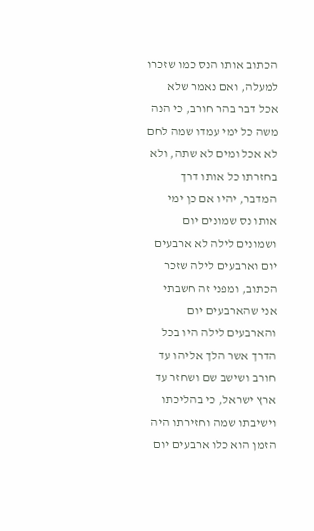הכתוב אותו הנס כמו שזכרו למעלה, ואם נאמר שלא אכל דבר בהר חורב, כי הנה משה כל ימי עמדו שמה לחם לא אכל ומים לא שתה, ולא בחזרתו כל אותו דרך המדבר, יהיו אם כן ימי אותו נס שמונים יום ושמונים לילה לא ארבעים יום וארבעים לילה שזכר הכתוב, ומפני זה חשבתי אני שהארבעים יום והארבעים לילה היו בכל הדרך אשר הלך אליהו עד חורב ושישב שם ושחזר עד ארץ ישראל, כי בהליכתו וישיבתו שמה וחזירתו היה הזמן הוא כלו ארבעים יום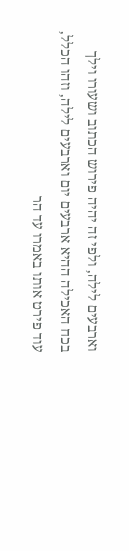וארבעים לילה, ולפי זה יהיה פירוש הכתוב ושעורו וילך בכח האכילה ההיא ארבעים יום וארבעים לילה, וזהו הכלל, עוד פירט אותו באמרו עד הר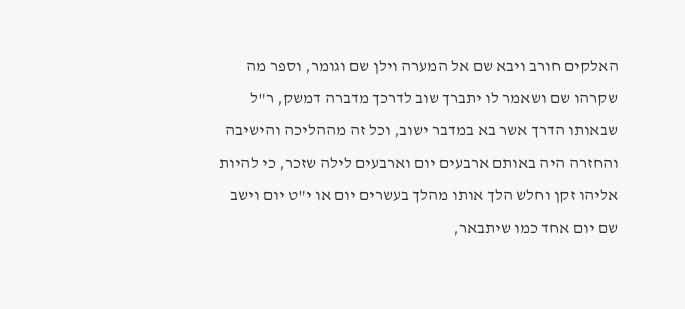האלקים חורב ויבא שם אל המערה וילן שם וגומר, וספר מה שקרהו שם ושאמר לו יתברך שוב לדרכך מדברה דמשק, ר"ל שבאותו הדרך אשר בא במדבר ישוב, וכל זה מההליכה והישיבה והחזרה היה באותם ארבעים יום וארבעים לילה שזכר, כי להיות אליהו זקן וחלש הלך אותו מהלך בעשרים יום או י"ט יום וישב שם יום אחד כמו שיתבאר,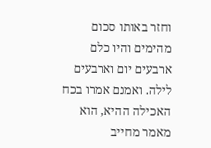וחזר באותו סכום מהימים והיו כלם ארבעים יום וארבעים לילה. ואמנם אמרו בכח האכילה ההיא, הוא מאמר מחייב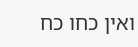ואין כחו כח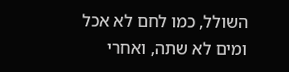השולל, כמו לחם לא אכל ומים לא שתה, ואחרי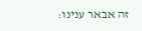זה אבאר ענינו: